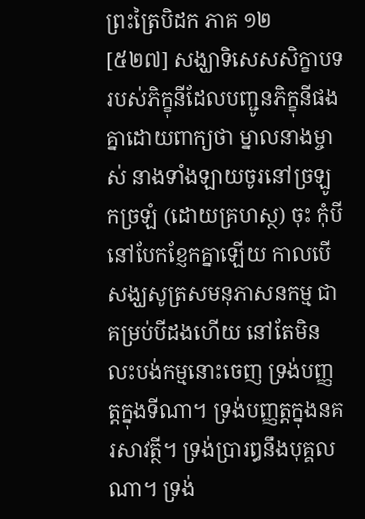ព្រះត្រៃបិដក ភាគ ១២
[៥២៧] សង្ឃាទិសេសសិក្ខាបទរបស់ភិក្ខុនីដែលបញ្ជូនភិក្ខុនីផង គ្នាដោយពាក្យថា ម្នាលនាងម្ចាស់ នាងទាំងឡាយចូរនៅច្រឡូកច្រឡំ (ដោយគ្រហស្ថ) ចុះ កុំបីនៅបែកខ្ញែកគ្នាឡើយ កាលបើសង្ឃសូត្រសមនុភាសនកម្ម ជាគម្រប់បីដងហើយ នៅតែមិនលះបង់កម្មនោះចេញ ទ្រង់បញ្ញត្ដក្នុងទីណា។ ទ្រង់បញ្ញត្ដក្នុងនគរសាវត្ថី។ ទ្រង់ប្រារឰនឹងបុគ្គលណា។ ទ្រង់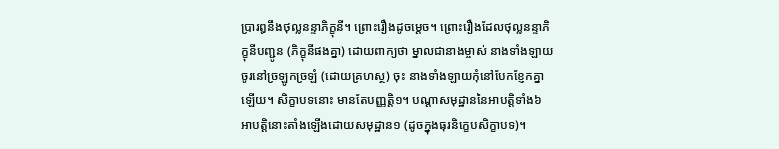ប្រារឰនឹងថុល្លនន្ទាភិក្ខុនី។ ព្រោះរឿងដូចម្ដេច។ ព្រោះរឿងដែលថុល្លនន្ទាភិក្ខុនីបញ្ជូន (ភិក្ខុនីផងគ្នា) ដោយពាក្យថា ម្នាលជានាងម្ចាស់ នាងទាំងឡាយចូរនៅច្រឡូកច្រឡំ (ដោយគ្រហស្ថ) ចុះ នាងទាំងឡាយកុំនៅបែកខ្ញែកគ្នាឡើយ។ សិក្ខាបទនោះ មានតែបញ្ញត្ដិ១។ បណ្ដាសមុដ្ឋាននៃអាបត្ដិទាំង៦ អាបត្ដិនោះតាំងឡើងដោយសមុដ្ឋាន១ (ដូចក្នុងធុរនិក្ខេបសិក្ខាបទ)។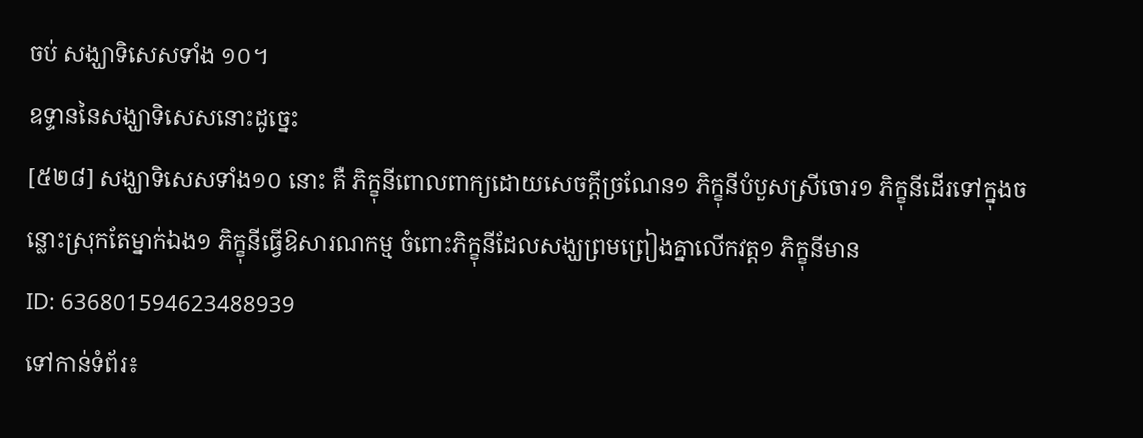ចប់ សង្ឃាទិសេសទាំង ១០។
ឧទ្ទាននៃសង្ឃាទិសេសនោះដូច្នេះ
[៥២៨] សង្ឃាទិសេសទាំង១០ នោះ គឺ ភិក្ខុនីពោលពាក្យដោយសេចក្ដីច្រណែន១ ភិក្ខុនីបំបួសស្រីចោរ១ ភិក្ខុនីដើរទៅក្នុងចន្លោះស្រុកតែម្នាក់ឯង១ ភិក្ខុនីធ្វើឱសារណកម្ម ចំពោះភិក្ខុនីដែលសង្ឃព្រមព្រៀងគ្នាលើកវត្ដ១ ភិក្ខុនីមាន
ID: 636801594623488939
ទៅកាន់ទំព័រ៖